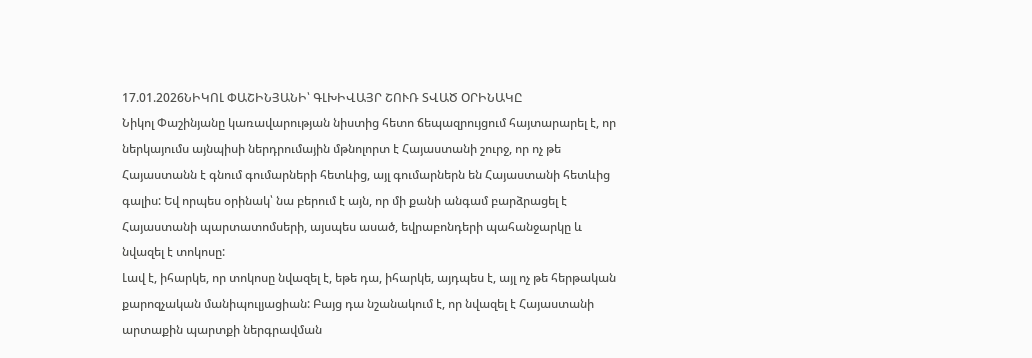17.01.2026ՆԻԿՈԼ ՓԱՇԻՆՅԱՆԻ՝ ԳԼԽԻՎԱՅՐ ՇՈՒՌ ՏՎԱԾ ՕՐԻՆԱԿԸ
Նիկոլ Փաշինյանը կառավարության նիստից հետո ճեպազրույցում հայտարարել է, որ ներկայումս այնպիսի ներդրումային մթնոլորտ է Հայաստանի շուրջ, որ ոչ թե Հայաստանն է գնում գումարների հետևից, այլ գումարներն են Հայաստանի հետևից գալիս: Եվ որպես օրինակ՝ նա բերում է այն, որ մի քանի անգամ բարձրացել է Հայաստանի պարտատոմսերի, այսպես ասած, եվրաբոնդերի պահանջարկը և նվազել է տոկոսը:
Լավ է, իհարկե, որ տոկոսը նվազել է, եթե դա, իհարկե, այդպես է, այլ ոչ թե հերթական քարոզչական մանիպուլյացիան: Բայց դա նշանակում է, որ նվազել է Հայաստանի արտաքին պարտքի ներգրավման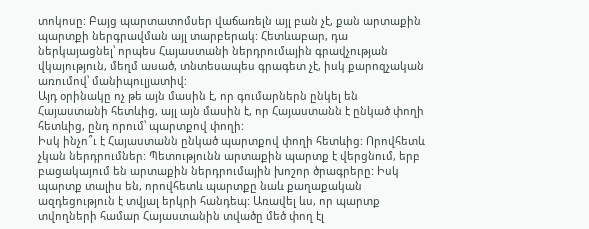տոկոսը: Բայց պարտատոմսեր վաճառելն այլ բան չէ, քան արտաքին պարտքի ներգրավման այլ տարբերակ: Հետևաբար, դա ներկայացնել՝ որպես Հայաստանի ներդրումային գրավչության վկայություն, մեղմ ասած, տնտեսապես գրագետ չէ, իսկ քարոզչական առումով՝ մանիպուլյատիվ:
Այդ օրինակը ոչ թե այն մասին է, որ գումարներն ընկել են Հայաստանի հետևից, այլ այն մասին է, որ Հայաստանն է ընկած փողի հետևից, ընդ որում՝ պարտքով փողի:
Իսկ ինչո՞ւ է Հայաստանն ընկած պարտքով փողի հետևից: Որովհետև չկան ներդրումներ: Պետությունն արտաքին պարտք է վերցնում, երբ բացակայում են արտաքին ներդրումային խոշոր ծրագրերը: Իսկ պարտք տալիս են, որովհետև պարտքը նաև քաղաքական ազդեցություն է տվյալ երկրի հանդեպ: Առավել ևս, որ պարտք տվողների համար Հայաստանին տվածը մեծ փող էլ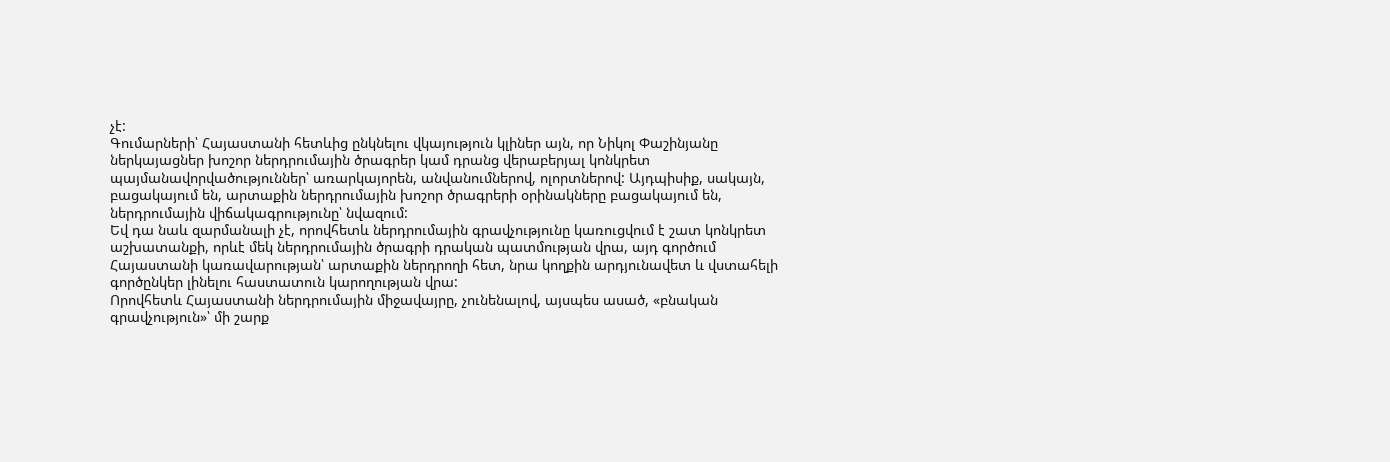չէ:
Գումարների՝ Հայաստանի հետևից ընկնելու վկայություն կլիներ այն, որ Նիկոլ Փաշինյանը ներկայացներ խոշոր ներդրումային ծրագրեր կամ դրանց վերաբերյալ կոնկրետ պայմանավորվածություններ՝ առարկայորեն, անվանումներով, ոլորտներով: Այդպիսիք, սակայն, բացակայում են, արտաքին ներդրումային խոշոր ծրագրերի օրինակները բացակայում են, ներդրումային վիճակագրությունը՝ նվազում:
Եվ դա նաև զարմանալի չէ, որովհետև ներդրումային գրավչությունը կառուցվում է շատ կոնկրետ աշխատանքի, որևէ մեկ ներդրումային ծրագրի դրական պատմության վրա, այդ գործում Հայաստանի կառավարության՝ արտաքին ներդրողի հետ, նրա կողքին արդյունավետ և վստահելի գործընկեր լինելու հաստատուն կարողության վրա:
Որովհետև Հայաստանի ներդրումային միջավայրը, չունենալով, այսպես ասած, «բնական գրավչություն»՝ մի շարք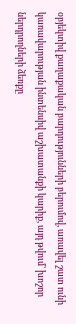օբյեկտիվ քաղաքական բարդությունների բերումով, առավել շատ ունի կառավարության ինտենսիվ աշխատանքի կարիք, այդ թվում՝ խոշոր ներդրողների ձեռքը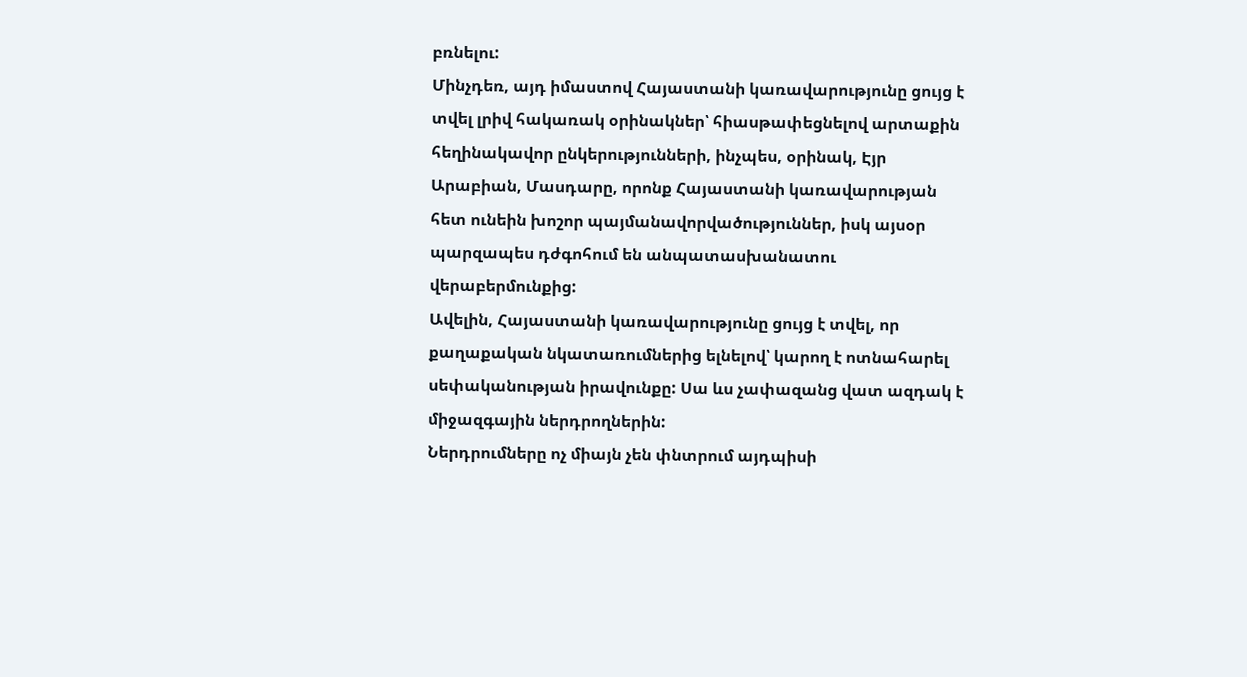բռնելու:
Մինչդեռ, այդ իմաստով Հայաստանի կառավարությունը ցույց է տվել լրիվ հակառակ օրինակներ՝ հիասթափեցնելով արտաքին հեղինակավոր ընկերությունների, ինչպես, օրինակ, Էյր Արաբիան, Մասդարը, որոնք Հայաստանի կառավարության հետ ունեին խոշոր պայմանավորվածություններ, իսկ այսօր պարզապես դժգոհում են անպատասխանատու վերաբերմունքից:
Ավելին, Հայաստանի կառավարությունը ցույց է տվել, որ քաղաքական նկատառումներից ելնելով՝ կարող է ոտնահարել սեփականության իրավունքը: Սա ևս չափազանց վատ ազդակ է միջազգային ներդրողներին:
Ներդրումները ոչ միայն չեն փնտրում այդպիսի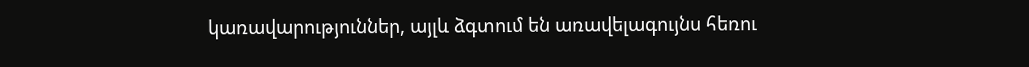կառավարություններ, այլև ձգտում են առավելագույնս հեռու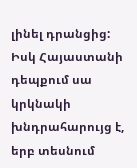լինել դրանցից:
Իսկ Հայաստանի դեպքում սա կրկնակի խնդրահարույց է, երբ տեսնում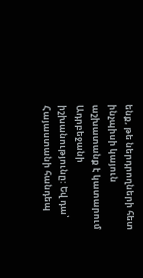ենք, թե ներդրողների հետ ինչպիսի կայուն աշխատանք է կատարում Ադրբեջանի իշխանությունը: Եվ դա՝ Հայաստանի հանդեպ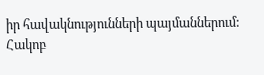իր հավակնությունների պայմաններում:
Հակոբ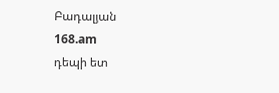Բադալյան
168.am
դեպի ետ